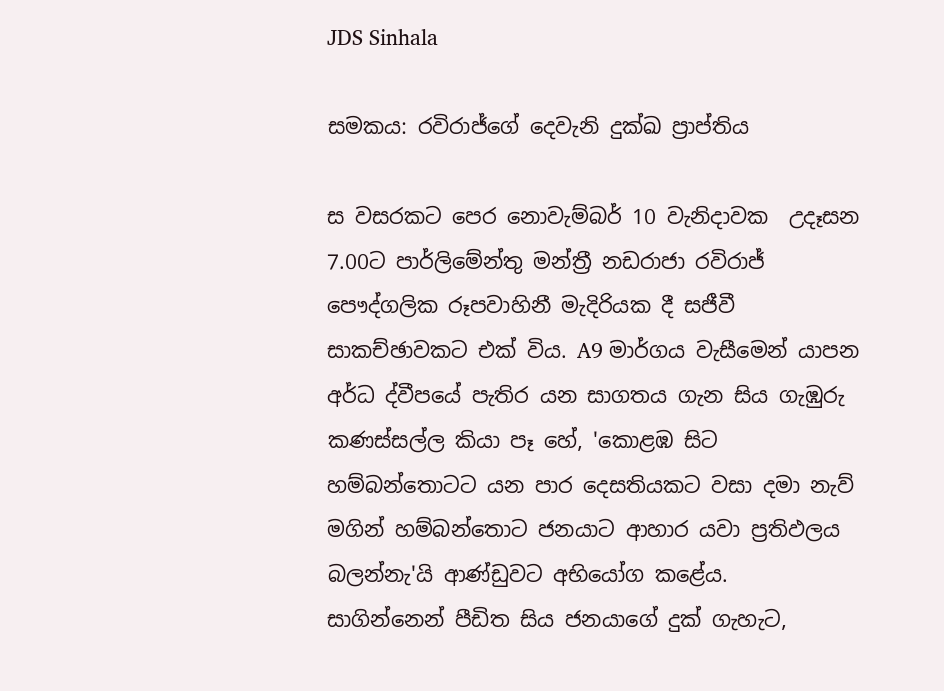JDS Sinhala

සමකය: රවිරාජ්ගේ දෙවැනි දුක්ඛ ප්‍රාප්තිය

ස වසරකට පෙර නොවැම්බර් 10 වැනිදාවක  උදෑසන 7.00ට පාර්ලිමේන්තු මන්ත්‍රී නඩරාජා රවිරාජ් පෞද්ගලික රූපවාහිනී මැදිරියක දී සජීවී සාකච්ඡාවකට එක් විය. A9 මාර්ගය වැසීමෙන් යාපන අර්ධ ද්වීපයේ පැතිර යන සාගතය ගැන සිය ගැඹුරු කණස්සල්ල කියා පෑ හේ, 'කොළඹ සිට හම්බන්තොටට යන පාර දෙසතියකට වසා දමා නැව් මගින් හම්බන්තොට ජනයාට ආහාර යවා ප්‍රතිඵලය බලන්නැ'යි ආණ්ඩුවට අභියෝග කළේය.  සාගින්නෙන් පීඩිත සිය ජනයාගේ දුක් ගැහැට,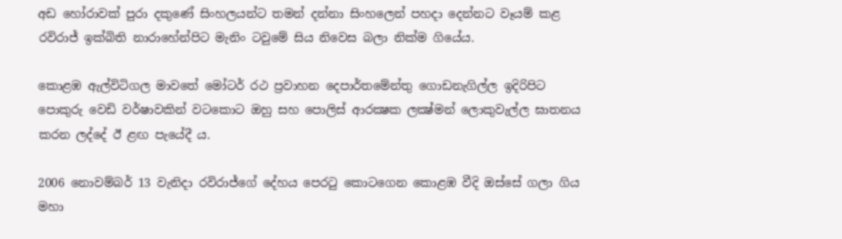අඩ හෝරාවක් පුරා දකුණේ සිංහලයන්ට තමන් දන්නා සිංහලෙන් පහදා දෙන්නට වෑයම් කළ රවිරාජ් ඉක්බිති නාරාහේන්පිට මැනිං ටවුමේ සිය නිවෙස බලා නික්ම ගියේය.

කොළඹ ඇල්විටිගල මාවතේ මෝටර් රථ ප්‍රවාහන දෙපාර්තමේන්තු ගොඩනැගිල්ල ඉදිරිපිට පොකුරු වෙඩි වර්ෂාවකින් වටකොට ඔහු සහ පොලිස් ආරක්‍ෂක ලක්‍ෂ්මන් ලොකුවැල්ල ඝාතනය කරන ලද්දේ ඊ ළඟ පැයේදී ය.

2006 නොවම්බර් 13 වැනිදා රවිරාජ්ගේ දේහය පෙරටු කොටගෙන කොළඹ වීදි ඔස්සේ ගලා ගිය මහා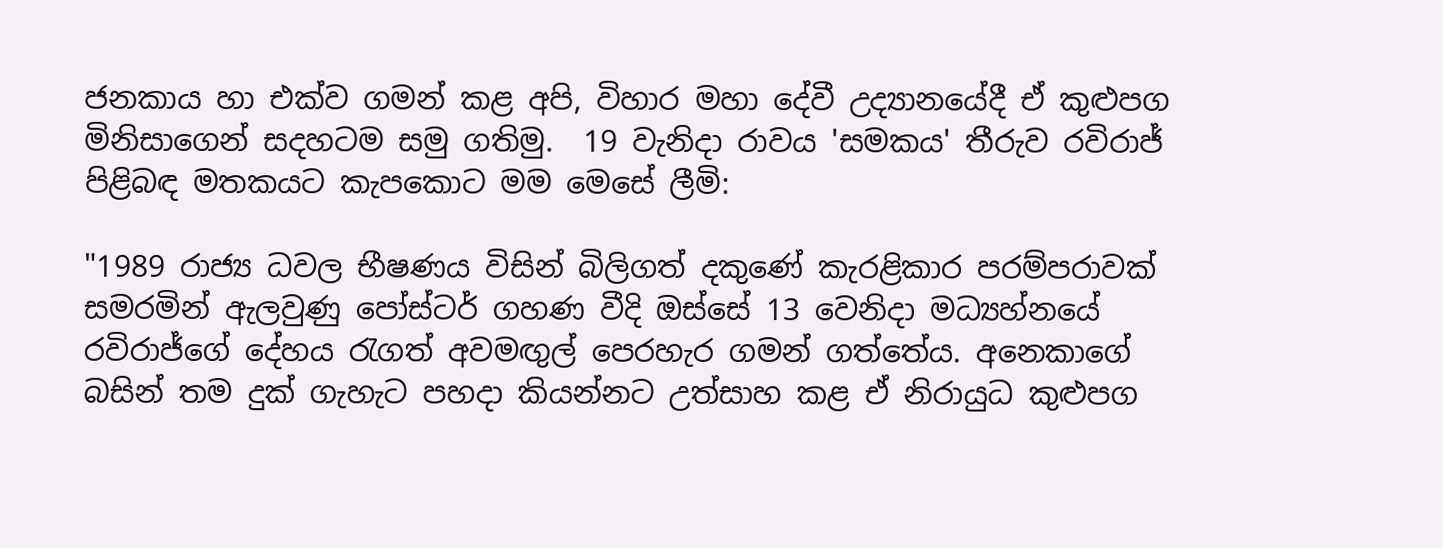ජනකාය හා එක්ව ගමන් කළ අපි, විහාර මහා දේවී උද්‍යානයේදී ඒ කුළුපග මිනිසාගෙන් සදහටම සමු ගතිමු.  19 වැනිදා රාවය 'සමකය' තීරුව රවිරාජ් පිළිබඳ මතකයට කැපකොට මම මෙසේ ලීමි:

"1989 රාජ්‍ය ධවල භීෂණය විසින් බිලිගත් දකුණේ කැරළිකාර පරම්පරාවක් සමරමින් ඇලවුණු පෝස්ටර් ගහණ වීදි ඔස්සේ 13 වෙනිදා මධ්‍යහ්නයේ රවිරාජ්ගේ දේහය රැගත් අවමඟුල් පෙරහැර ගමන් ගත්තේය. අනෙකාගේ බසින් තම දුක් ගැහැට පහදා කියන්නට උත්සාහ කළ ඒ නිරායුධ කුළුපග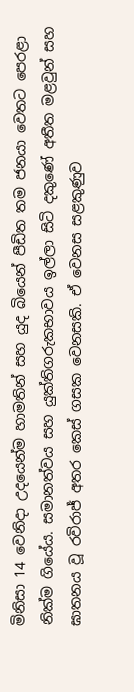මිනිසා 14 වෙනිදා උදයෙන්ම හාමතින් සහ යුද බියෙන් පීඩිත තම ජනයා වෙතට පෙරළා නික්ම ගියේය. සමානත්වය සහ යුක්තිගරුකභාවය ඉල්ලා සිටි දකුණේ අතීත මළවුන් සහ ඝාතනය වූ රවිරාජ් අතර කෙස් ගසක වෙනසකි. ඒ වෙනස සළකුණුව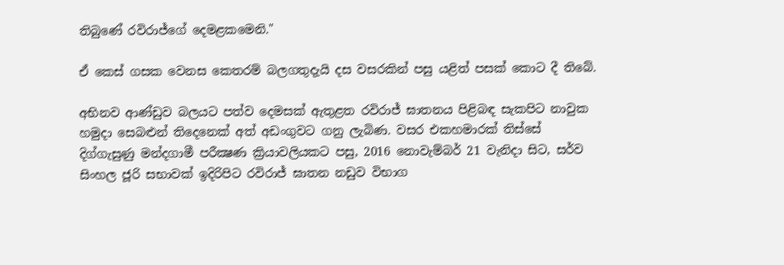තිබුණේ රවිරාජ්ගේ දෙමළකමෙනි."

ඒ කෙස් ගසක වෙනස කෙතරම් බලගතුදැයි දස වසරකින් පසු යළිත් පසක් කොට දී තිබේ.

අභිනව ආණ්ඩුව බලයට පත්ව දෙමසක් ඇතුළත රවිරාජ් ඝාතනය පිළිබඳ සැකපිට නාවුක හමුදා සෙබළුන් තිදෙනෙක් අත් අඩංගුවට ගනු ලැබිණ. වසර එකහමාරක් තිස්සේ දිග්ගැසුණු මන්දගාමී පරීක්‍ෂණ ක්‍රියාවලියකට පසු, 2016 නොවැම්බර් 21 වැනිදා සිට, සර්ව සිංහල ජූරි සභාවක් ඉදිරිපිට රවිරාජ් ඝාතන නඩුව විභාග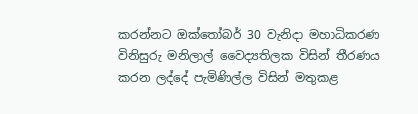කරන්නට ඔක්තෝබර් 30 වැනිදා මහාධිකරණ විනිසුරු මනිලාල් වෛද්‍යතිලක විසින් තීරණය කරන ලද්දේ පැමිණිල්ල විසින් මතුකළ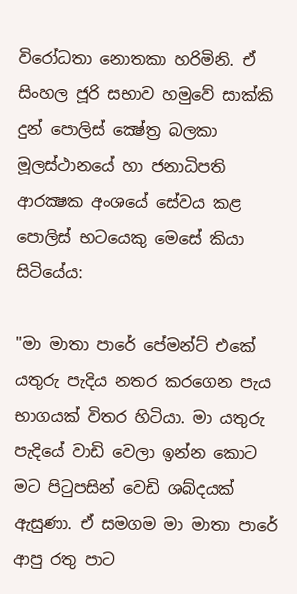විරෝධතා නොතකා හරිමිනි. ඒ සිංහල ජූරි සභාව හමුවේ සාක්කි දුන් පොලිස් ක්‍ෂේත්‍ර බලකා මූලස්ථානයේ හා ජනාධිපති ආරක්‍ෂක අංශයේ සේවය කළ පොලිස් භටයෙකු මෙසේ කියා සිටියේය:

"මා මාතා පාරේ පේමන්ට් එකේ යතුරු පැදිය නතර කරගෙන පැය භාගයක් විතර හිටියා. මා යතුරු පැදියේ වාඩි වෙලා ඉන්න කොට මට පිටුපසින් වෙඩි ශබ්දයක් ඇසුණා. ඒ සමගම මා මාතා පාරේ ආපු රතු පාට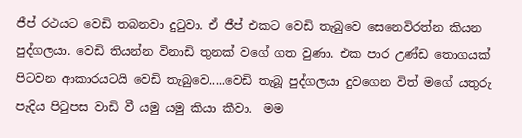ජීප් රථයට වෙඩි තබනවා දුටුවා. ඒ ජීප් එකට වෙඩි තැබුවෙ සෙනෙවිරත්න කියන පුද්ගලයා. වෙඩි තියන්න විනාඩි තුනක් වගේ ගත වුණා. එක පාර උණ්ඩ තොගයක් පිටවන ආකාරයටයි වෙඩි තැබුවෙ.....වෙඩි තැබූ පුද්ගලයා දුවගෙන විත් මගේ යතුරු පැදිය පිටුපස වාඩි වී යමු යමු කියා කීවා.  මම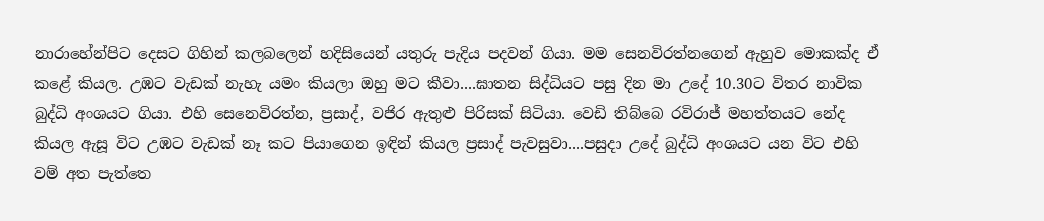නාරාහේන්පිට දෙසට ගිහින් කලබලෙන් හදිසියෙන් යතුරු පැදිය පදවන් ගියා. මම සෙ‍නවිරත්නගෙන් ඇහුව මොකක්ද ඒ කළේ කියල. උඹට වැඩක් නැහැ යමං කියලා ඔහු මට කීවා....ඝාතන සිද්ධියට පසු දින මා උදේ 10.30ට විතර නාවික බුද්ධි අංශයට ගියා. එහි සෙනෙවිරත්න, ප්‍රසාද්, වජිර ඇතුළු පිරිසක් සිටියා. වෙඩි තිබ්බෙ රවිරාජ් මහත්තයට නේද කියල ඇසූ විට උඹට වැඩක් නෑ කට පියාගෙන ඉඳින් කියල ප්‍රසාද් පැවසුවා....පසුදා උදේ බුද්ධි අංශයට යන විට එහි වම් අත පැත්තෙ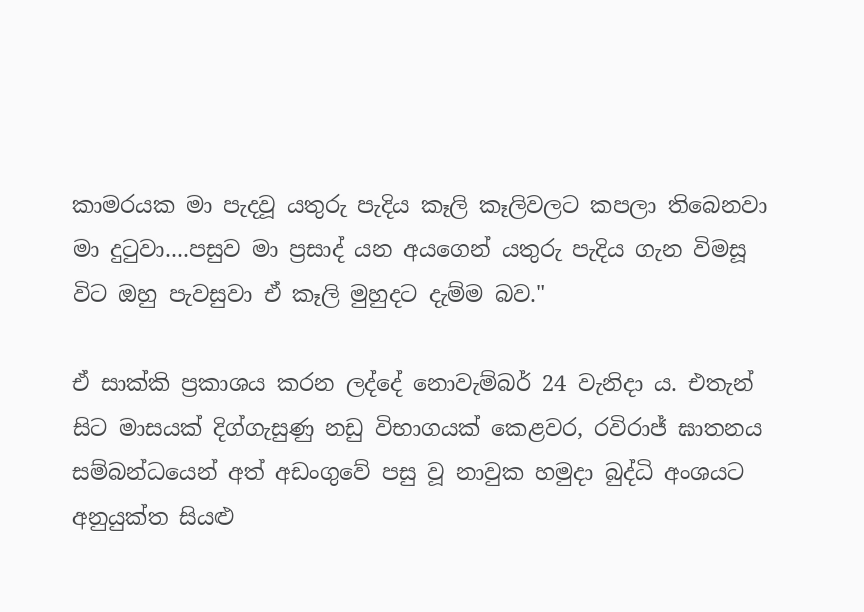කාමරයක මා පැදවූ යතුරු පැදිය කෑලි කෑලිවලට කපලා තිබෙනවා මා දුටුවා....පසුව මා ප්‍රසාද් යන අයගෙන් යතුරු පැදිය ගැන විමසූ විට ඔහු පැවසුවා ඒ කෑලි මුහුදට දැම්ම බව."

ඒ සාක්කි ප්‍රකාශය කරන ලද්දේ නොවැම්බර් 24 වැනිදා ය. එතැන් සිට මාසයක් දිග්ගැසුණු නඩු විභාගයක් කෙළවර, රවිරාජ් ඝාතනය සම්බන්ධයෙන් අත් අඩංගුවේ පසු වූ නාවුක හමුදා බුද්ධි අංශයට අනුයුක්ත සියළු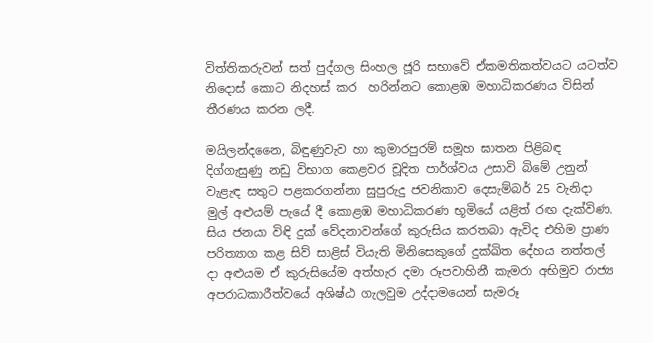විත්තිකරුවන් සත් පුද්ගල සිංහල ජූරි සභාවේ ඒකමතිකත්වයට යටත්ව නිදොස් කොට නිදහස් කර  හරින්නට කොළඹ මහාධිකරණය විසින් තීරණය කරන ලදී.

මයිලන්දනෛ, බිඳුණුවැව හා කුමාරපුරම් සමූහ ඝාතන පිළිබඳ දිග්ගැසුණු නඩු විභාග කෙළවර චූදිත පාර්ශ්වය උසාවි බිමේ උනුන් වැළැඳ සතුට පළකරගන්නා සුපුරුදු ජවනිකාව දෙසැම්බර් 25 වැනිදා  මුල් අළුයම් පැයේ දී කොළඹ මහාධිකරණ භූමියේ යළිත් රඟ දැක්විණ. සිය ජනයා විඳි දුක් වේදනාවන්ගේ කුරුසිය කරතබා ඇවිද එහිම ප්‍රාණ පරිත්‍යාග කළ සිව් සාළිස් වියැති මිනිසෙකුගේ දුක්ඛිත දේහය නත්තල් දා අළුයම ඒ කුරුසියේම අත්හැර දමා රූපවාහිනී කැමරා අභිමුව රාජ්‍ය අපරාධකාරීත්වයේ අශිෂ්ඨ ගැලවුම උද්දාමයෙන් සැමරූ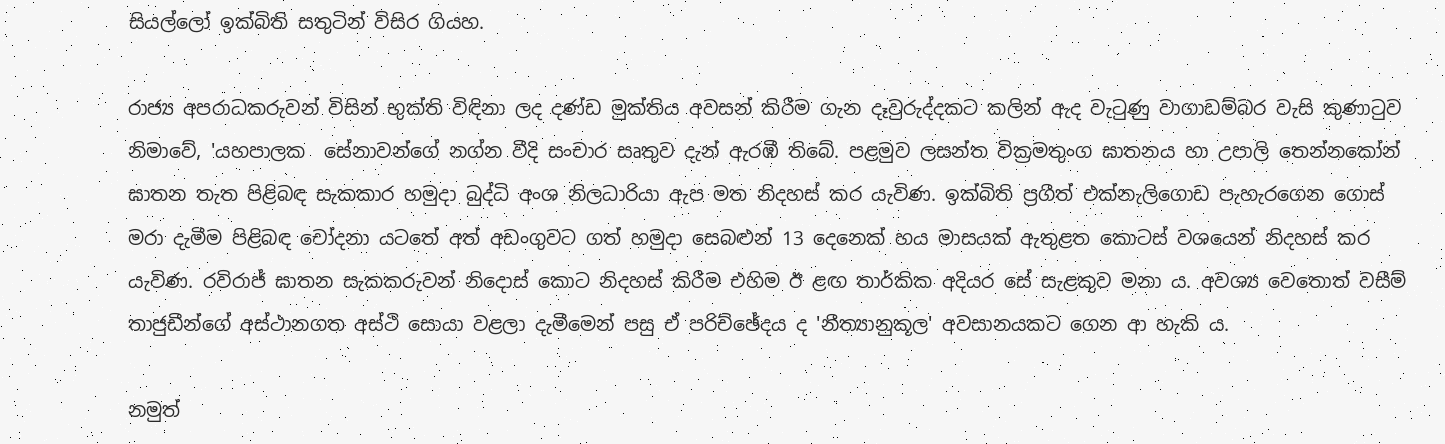සියල්ලෝ ඉක්බිති සතුටින් විසිර ගියහ.

රාජ්‍ය අපරාධකරුවන් විසින් භුක්ති විඳිනා ලද දණ්ඩ මුක්තිය අවසන් කිරීම ගැන දෑවුරුද්දකට කලින් ඇද වැටුණු වාගාඩම්බර වැසි කුණාටුව නිමාවේ, 'යහපාලක  සේනාවන්ගේ නග්න වීදි සංචාර සෘතුව දැන් ඇරඹී තිබේ. පළමුව ලසන්ත වික්‍රමතුංග ඝාතනය හා උපාලි තෙන්නකෝන් ඝාතන තැත පිළිබඳ සැකකාර හමුදා බුද්ධි අංශ නිලධාරියා ඇප මත නිදහස් කර යැවිණ. ඉක්බිති ප්‍රගීත් එක්නැලිගොඩ පැහැරගෙන ගොස් මරා දැමීම පිළිබඳ චෝදනා යටතේ අත් අඩංගුවට ගත් හමුදා සෙබළුන් 13 දෙනෙක් හය මාසයක් ඇතුළත කොටස් වශයෙන් නිදහස් කර යැවිණ. රවිරාජ් ඝාතන සැකකරුවන් නිදොස් කොට නිදහස් කිරීම එහිම ඊ ළඟ තාර්කික අදියර සේ සැළකුව මනා ය. අවශ්‍ය වෙතොත් වසීම් තාජුඩීන්ගේ අස්ථානගත අස්ථි සොයා වළලා දැමීමෙන් පසු ඒ පරිච්ඡේදය ද 'නීත්‍යානුකූල' අවසානයකට ගෙන ආ හැකි ය.

නමුත්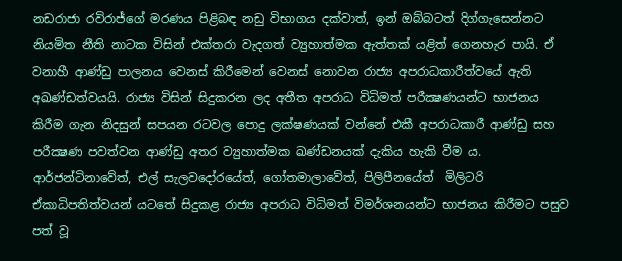නඩරාජා රවිරාජ්ගේ මරණය පිළිබඳ නඩු විභාගය දක්වාත්, ඉන් ඔබ්බටත් දිග්ගැසෙන්නට නියමිත නීති නාටක විසින් එක්තරා වැදගත් ව්‍යුහාත්මක ඇත්තක් යළිත් ගෙනහැර පායි. ඒ වනාහී ආණ්ඩු පාලනය වෙනස් කිරීමෙන් වෙනස් නොවන රාජ්‍ය අපරාධකාරීත්වයේ ඇති අඛණ්ඩත්වයයි. රාජ්‍ය විසින් සිදුකරන ලද අතීත අපරාධ විධිමත් පරීක්‍ෂණයන්ට භාජනය කිරීම ගැන නිදසුන් සපයන රටවල පොදු ලක්ෂණයක් වන්නේ එකී අපරාධකාරී ආණ්ඩු සහ පරීක්‍ෂණ පවත්වන ආණ්ඩු අතර ව්‍යුහාත්මක ඛණ්ඩනයක් දැකිය හැකි වීම ය. ආර්ජන්ටිනාවේත්, එල් සැලවදෝරයේත්, ගෝතමාලාවේත්, පිලිපීනයේත්  මිලිටරි ඒකාධිපතිත්වයන් යටතේ සිදුකළ රාජ්‍ය අපරාධ විධිමත් විමර්ශනයන්ට භාජනය කිරීමට පසුව පත් වූ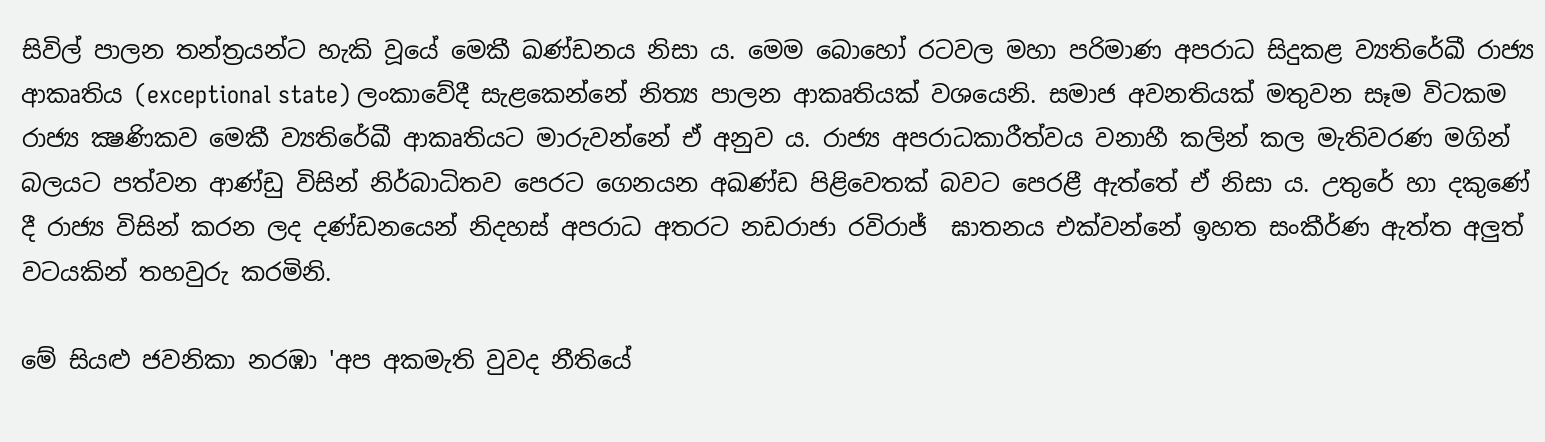සිවිල් පාලන තන්ත්‍රයන්ට හැකි වූයේ මෙකී ඛණ්ඩනය නිසා ය. මෙම බොහෝ රටවල මහා පරිමාණ අපරාධ සිදුකළ ව්‍යතිරේඛී රාජ්‍ය ආකෘතිය (exceptional state) ලංකාවේදී සැළකෙන්නේ නිත්‍ය පාලන ආකෘතියක් වශයෙනි. සමාජ අවනතියක් මතුවන සෑම විටකම රාජ්‍ය ක්‍ෂණිකව මෙකී ව්‍යතිරේඛී ආකෘතියට මාරුවන්නේ ඒ අනුව ය. රාජ්‍ය අපරාධකාරීත්වය වනාහී කලින් කල මැතිවරණ මගින් බලයට පත්වන ආණ්ඩු විසින් නිර්බාධිතව පෙරට ගෙනයන අඛණ්ඩ පිළිවෙතක් බවට පෙරළී ඇත්තේ ඒ නිසා ය. උතුරේ හා දකුණේ දී රාජ්‍ය විසින් කරන ලද දණ්ඩනයෙන් නිදහස් අපරාධ අතරට නඩරාජා රවිරාජ්  ඝාතනය එක්වන්නේ ඉහත සංකීර්ණ ඇත්ත අලුත් වටයකින් තහවුරු කරමිනි.

මේ සියළු ජවනිකා නරඹා 'අප අකමැති වුවද නීතියේ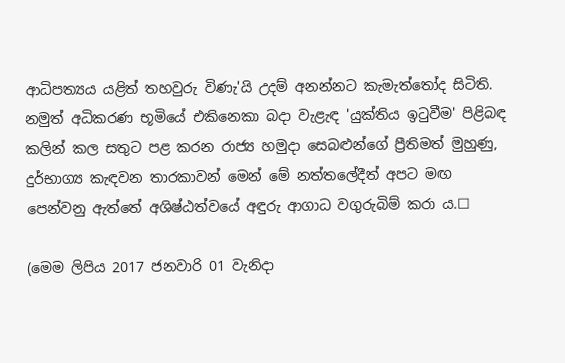ආධිපත්‍යය යළිත් තහවුරු විණැ'යි උදම් අනන්නට කැමැත්තෝද සිටිති. නමුත් අධිකරණ භූමියේ එකිනෙකා බදා වැළැඳ 'යුක්තිය ඉටුවීම' පිළිබඳ කලින් කල සතුට පළ කරන රාජ්‍ය හමුදා සෙබළුන්ගේ ප්‍රීතිමත් මුහුණු, දුර්භාග්‍ය කැඳවන තාරකාවන් මෙන් මේ නත්තලේදීත් අපට මඟ පෙන්වනු ඇත්තේ අශිෂ්ඨත්වයේ අඳුරු ආගාධ වගුරුබිම් කරා ය.☐

(මෙම ලිපිය 2017 ජනවාරි 01 වැනිදා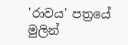'රාවය' පත්‍රයේ මුලින්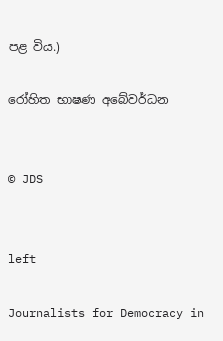පළ විය.)

රෝහිත භාෂණ අබේවර්ධන


© JDS


left

Journalists for Democracy in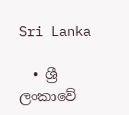Sri Lanka

  • ශ්‍රී ලංකාවේ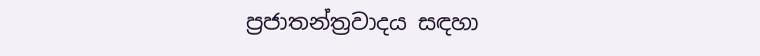ප්‍රජාතන්ත්‍රවාදය සඳහා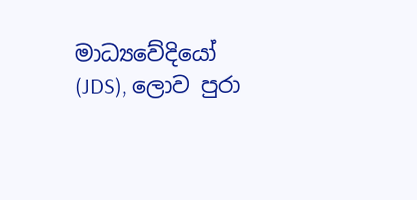මාධ්‍යවේදියෝ (JDS), ලොව පුරා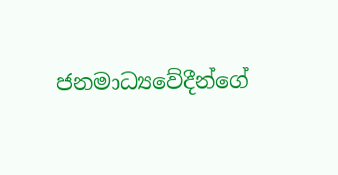ජනමාධ්‍යවේදීන්ගේ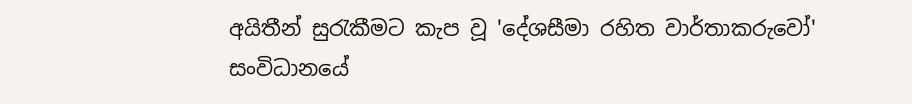අයිතීන් සුරැකීමට කැප වූ 'දේශසීමා රහිත වාර්තාකරුවෝ' සංවිධානයේ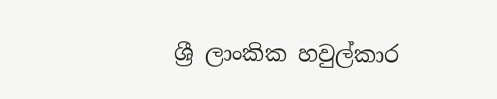ශ්‍රී ලාංකික හවුල්කාර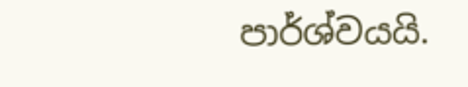පාර්ශ්වයයි.